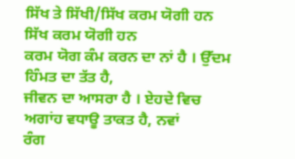ਸਿੱਖ ਤੇ ਸਿੱਖੀ/ਸਿੱਖ ਕਰਮ ਯੋਗੀ ਹਨ
ਸਿੱਖ ਕਰਮ ਯੋਗੀ ਹਨ
ਕਰਮ ਯੋਗ ਕੰਮ ਕਰਨ ਦਾ ਨਾਂ ਹੈ । ਉੱਦਮ ਹਿੰਮਤ ਦਾ ਤੱਤ ਹੈ,
ਜੀਵਨ ਦਾ ਆਸਰਾ ਹੈ । ਏਹਦੇ ਵਿਚ ਅਗਾਂਹ ਵਧਾਊ ਤਾਕਤ ਹੈ, ਨਵਾਂ
ਰੰਗ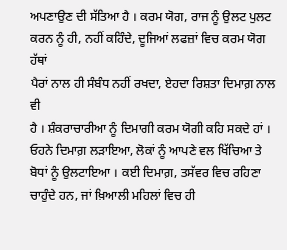ਅਪਣਾਉਣ ਦੀ ਸੱਤਿਆ ਹੈ । ਕਰਮ ਯੋਗ, ਰਾਜ ਨੂੰ ਉਲਟ ਪੁਲਟ
ਕਰਨ ਨੂੰ ਹੀ, ਨਹੀਂ ਕਹਿੰਦੇ, ਦੂਜਿਆਂ ਲਫਜ਼ਾਂ ਵਿਚ ਕਰਮ ਯੋਗ ਹੱਥਾਂ
ਪੈਰਾਂ ਨਾਲ ਹੀ ਸੰਬੰਧ ਨਹੀਂ ਰਖਦਾ, ਏਹਦਾ ਰਿਸ਼ਤਾ ਦਿਮਾਗ਼ ਨਾਲ ਵੀ
ਹੈ । ਸ਼ੰਕਰਾਚਾਰੀਆ ਨੂੰ ਦਿਮਾਗੀ ਕਰਮ ਯੋਗੀ ਕਹਿ ਸਕਦੇ ਹਾਂ ।
ਓਹਨੇ ਦਿਮਾਗ਼ ਲੜਾਇਆ, ਲੋਕਾਂ ਨੂੰ ਆਪਣੇ ਵਲ ਖਿੱਚਿਆ ਤੇ
ਬੋਧਾਂ ਨੂੰ ਉਲਟਾਇਆ । ਕਈ ਦਿਮਾਗ਼, ਤਸੱਵਰ ਵਿਚ ਰਹਿਣਾ
ਚਾਹੁੰਦੇ ਹਨ, ਜਾਂ ਖ਼ਿਆਲੀ ਮਹਿਲਾਂ ਵਿਚ ਹੀ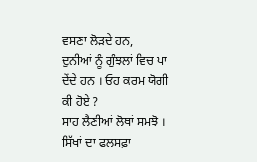ਵਸਣਾ ਲੋੜਦੇ ਹਨ,
ਦੁਨੀਆਂ ਨੂੰ ਗੁੰਝਲਾਂ ਵਿਚ ਪਾ ਦੇਂਦੇ ਹਨ । ਓਹ ਕਰਮ ਯੋਗੀ ਕੀ ਹੋਏ ?
ਸਾਹ ਲੈਣੀਆਂ ਲੋਥਾਂ ਸਮਝੋ ।
ਸਿੱਖਾਂ ਦਾ ਫਲਸਫ਼ਾ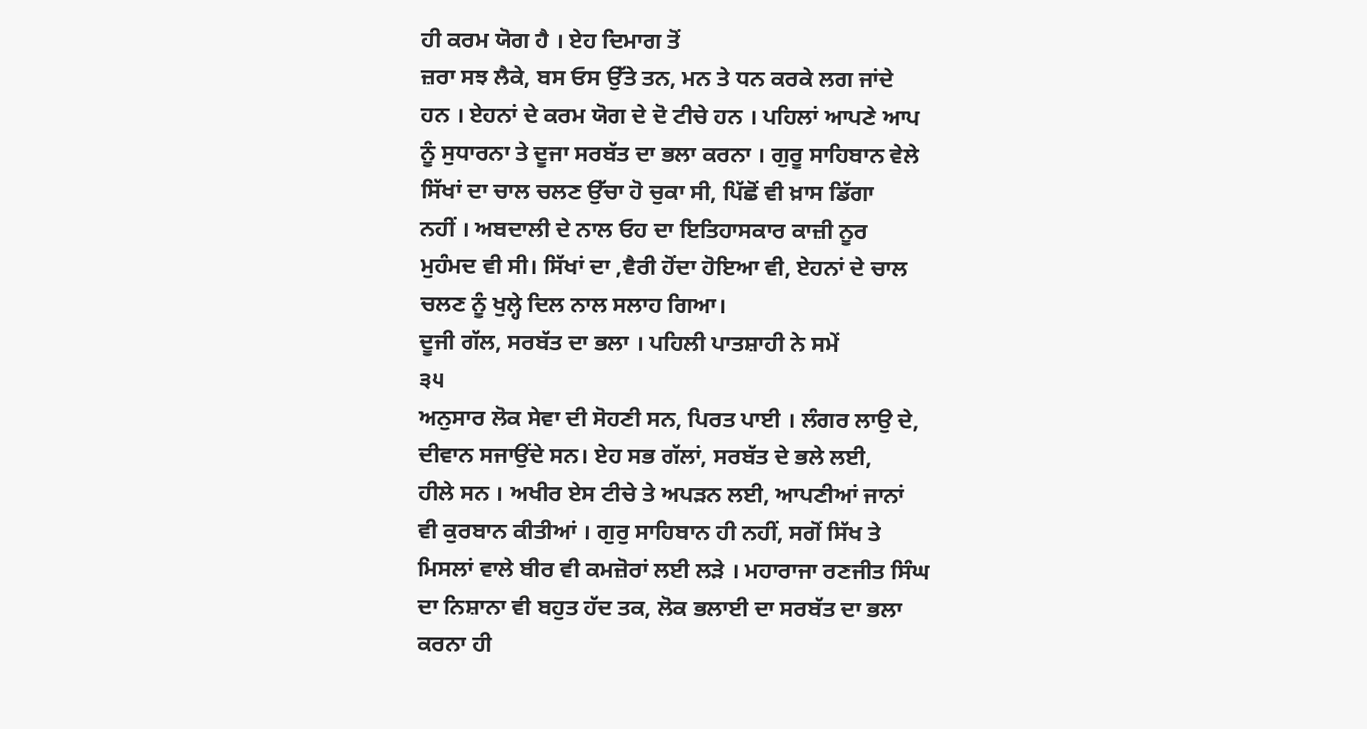ਹੀ ਕਰਮ ਯੋਗ ਹੈ । ਏਹ ਦਿਮਾਗ ਤੋਂ
ਜ਼ਰਾ ਸਝ ਲੈਕੇ, ਬਸ ਓਸ ਉੱਤੇ ਤਨ, ਮਨ ਤੇ ਧਨ ਕਰਕੇ ਲਗ ਜਾਂਦੇ
ਹਨ । ਏਹਨਾਂ ਦੇ ਕਰਮ ਯੋਗ ਦੇ ਦੋ ਟੀਚੇ ਹਨ । ਪਹਿਲਾਂ ਆਪਣੇ ਆਪ
ਨੂੰ ਸੁਧਾਰਨਾ ਤੇ ਦੂਜਾ ਸਰਬੱਤ ਦਾ ਭਲਾ ਕਰਨਾ । ਗੁਰੂ ਸਾਹਿਬਾਨ ਵੇਲੇ
ਸਿੱਖਾਂ ਦਾ ਚਾਲ ਚਲਣ ਉੱਚਾ ਹੋ ਚੁਕਾ ਸੀ, ਪਿੱਛੋਂ ਵੀ ਖ਼ਾਸ ਡਿੱਗਾ
ਨਹੀਂ । ਅਬਦਾਲੀ ਦੇ ਨਾਲ ਓਹ ਦਾ ਇਤਿਹਾਸਕਾਰ ਕਾਜ਼ੀ ਨੂਰ
ਮੁਹੰਮਦ ਵੀ ਸੀ। ਸਿੱਖਾਂ ਦਾ ,ਵੈਰੀ ਹੋਂਦਾ ਹੋਇਆ ਵੀ, ਏਹਨਾਂ ਦੇ ਚਾਲ
ਚਲਣ ਨੂੰ ਖੁਲ੍ਹੇ ਦਿਲ ਨਾਲ ਸਲਾਹ ਗਿਆ।
ਦੂਜੀ ਗੱਲ, ਸਰਬੱਤ ਦਾ ਭਲਾ । ਪਹਿਲੀ ਪਾਤਸ਼ਾਹੀ ਨੇ ਸਮੇਂ
੩੫
ਅਨੁਸਾਰ ਲੋਕ ਸੇਵਾ ਦੀ ਸੋਹਣੀ ਸਨ, ਪਿਰਤ ਪਾਈ । ਲੰਗਰ ਲਾਉ ਦੇ,
ਦੀਵਾਨ ਸਜਾਉਂਦੇ ਸਨ। ਏਹ ਸਭ ਗੱਲਾਂ, ਸਰਬੱਤ ਦੇ ਭਲੇ ਲਈ,
ਹੀਲੇ ਸਨ । ਅਖੀਰ ਏਸ ਟੀਚੇ ਤੇ ਅਪੜਨ ਲਈ, ਆਪਣੀਆਂ ਜਾਨਾਂ
ਵੀ ਕੁਰਬਾਨ ਕੀਤੀਆਂ । ਗੁਰੁ ਸਾਹਿਬਾਨ ਹੀ ਨਹੀਂ, ਸਗੋਂ ਸਿੱਖ ਤੇ
ਮਿਸਲਾਂ ਵਾਲੇ ਬੀਰ ਵੀ ਕਮਜ਼ੋਰਾਂ ਲਈ ਲੜੇ । ਮਹਾਰਾਜਾ ਰਣਜੀਤ ਸਿੰਘ
ਦਾ ਨਿਸ਼ਾਨਾ ਵੀ ਬਹੁਤ ਹੱਦ ਤਕ, ਲੋਕ ਭਲਾਈ ਦਾ ਸਰਬੱਤ ਦਾ ਭਲਾ
ਕਰਨਾ ਹੀ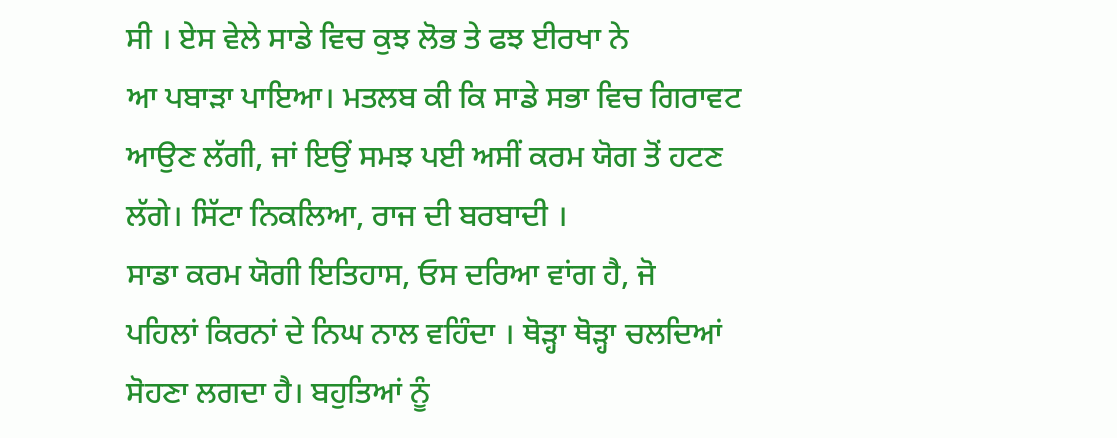ਸੀ । ਏਸ ਵੇਲੇ ਸਾਡੇ ਵਿਚ ਕੁਝ ਲੋਭ ਤੇ ਫਝ ਈਰਖਾ ਨੇ
ਆ ਪਬਾੜਾ ਪਾਇਆ। ਮਤਲਬ ਕੀ ਕਿ ਸਾਡੇ ਸਭਾ ਵਿਚ ਗਿਰਾਵਟ
ਆਉਣ ਲੱਗੀ, ਜਾਂ ਇਉਂ ਸਮਝ ਪਈ ਅਸੀਂ ਕਰਮ ਯੋਗ ਤੋਂ ਹਟਣ
ਲੱਗੇ। ਸਿੱਟਾ ਨਿਕਲਿਆ, ਰਾਜ ਦੀ ਬਰਬਾਦੀ ।
ਸਾਡਾ ਕਰਮ ਯੋਗੀ ਇਤਿਹਾਸ, ਓਸ ਦਰਿਆ ਵਾਂਗ ਹੈ, ਜੋ
ਪਹਿਲਾਂ ਕਿਰਨਾਂ ਦੇ ਨਿਘ ਨਾਲ ਵਹਿੰਦਾ । ਥੋੜ੍ਹਾ ਥੋੜ੍ਹਾ ਚਲਦਿਆਂ
ਸੋਹਣਾ ਲਗਦਾ ਹੈ। ਬਹੁਤਿਆਂ ਨੂੰ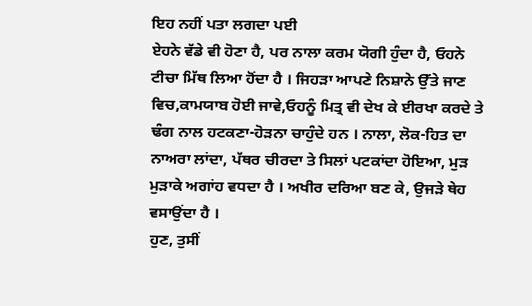ਇਹ ਨਹੀਂ ਪਤਾ ਲਗਦਾ ਪਈ
ਏਹਨੇ ਵੱਡੇ ਵੀ ਹੋਣਾ ਹੈ, ਪਰ ਨਾਲਾ ਕਰਮ ਯੋਗੀ ਹੁੰਦਾ ਹੈ, ਓਹਨੇ
ਟੀਚਾ ਮਿੱਥ ਲਿਆ ਹੋਂਦਾ ਹੈ । ਜਿਹੜਾ ਆਪਣੇ ਨਿਸ਼ਾਨੇ ਉੱਤੇ ਜਾਣ
ਵਿਚ,ਕਾਮਯਾਬ ਹੋਈ ਜਾਵੇ,ਓਹਨੂੰ ਮਿਤ੍ਰ ਵੀ ਦੇਖ ਕੇ ਈਰਖਾ ਕਰਦੇ ਤੇ
ਢੰਗ ਨਾਲ ਹਟਕਣਾ-ਹੋੜਨਾ ਚਾਹੁੰਦੇ ਹਨ । ਨਾਲਾ, ਲੋਕ-ਹਿਤ ਦਾ
ਨਾਅਰਾ ਲਾਂਦਾ, ਪੱਥਰ ਚੀਰਦਾ ਤੇ ਸਿਲਾਂ ਪਟਕਾਂਦਾ ਹੋਇਆ, ਮੁੜ
ਮੁੜਾਕੇ ਅਗਾਂਹ ਵਧਦਾ ਹੈ । ਅਖੀਰ ਦਰਿਆ ਬਣ ਕੇ, ਉਜੜੇ ਥੇਹ
ਵਸਾਉਂਦਾ ਹੈ ।
ਹੁਣ, ਤੁਸੀਂ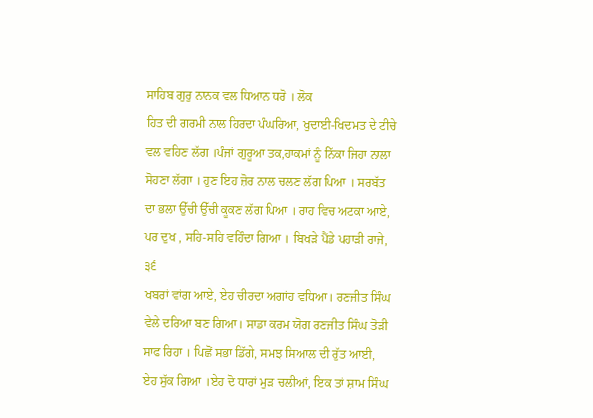ਸਾਹਿਬ ਗੁਰੁ ਨਾਨਕ ਵਲ ਧਿਆਨ ਧਰੋ । ਲੋਕ
ਹਿਤ ਦੀ ਗਰਮੀ ਨਾਲ ਹਿਰਦਾ ਪੰਘਰਿਆ, ਖੁਦਾਈ-ਖਿਦਮਤ ਦੇ ਟੀਚੇ
ਵਲ ਵਹਿਣ ਲੱਗ ।ਪੰਜਾਂ ਗੁਰੂਆ ਤਕ,ਹਾਕਮਾਂ ਨੂੰ ਨਿੱਕਾ ਜਿਹਾ ਨਾਲਾ
ਸੋਹਣਾ ਲੱਗਾ । ਹੁਣ ਇਹ ਜ਼ੋਰ ਨਾਲ ਚਲਣ ਲੱਗ ਪਿਆ । ਸਰਬੱਤ
ਦਾ ਭਲਾ ਉੱਚੀ ਉੱਚੀ ਕੂਕਣ ਲੱਗ ਪਿਆ । ਰਾਹ ਵਿਚ ਅਟਕਾ ਆਏ,
ਪਰ ਦੁਖ , ਸਹਿ-ਸਹਿ ਵਹਿੰਦਾ ਗਿਆ । ਬਿਖੜੇ ਪੈਂਡੇ ਪਹਾੜੀ ਰਾਜੇ,
੩੬
ਖਬਰਾਂ ਵਾਂਗ ਆਏ, ਏਹ ਚੀਰਦਾ ਅਗਾਂਹ ਵਧਿਆ। ਰਣਜੀਤ ਸਿੰਘ
ਵੇਲੇ ਦਰਿਆ ਬਣ ਗਿਆ। ਸਾਡਾ ਕਰਮ ਯੋਗ ਰਣਜੀਤ ਸਿੰਘ ਤੋੜੀ
ਸਾਫ ਰਿਹਾ । ਪਿਛੋਂ ਸਭਾ ਡਿੱਗੇ, ਸਮਝ ਸਿਆਲ ਦੀ ਰੁੱਤ ਆਈ,
ਏਹ ਸੁੱਕ ਗਿਆ ।ਏਹ ਦੋ ਧਾਰਾਂ ਮੁੜ ਚਲੀਆਂ, ਇਕ ਤਾਂ ਸ਼ਾਮ ਸਿੰਘ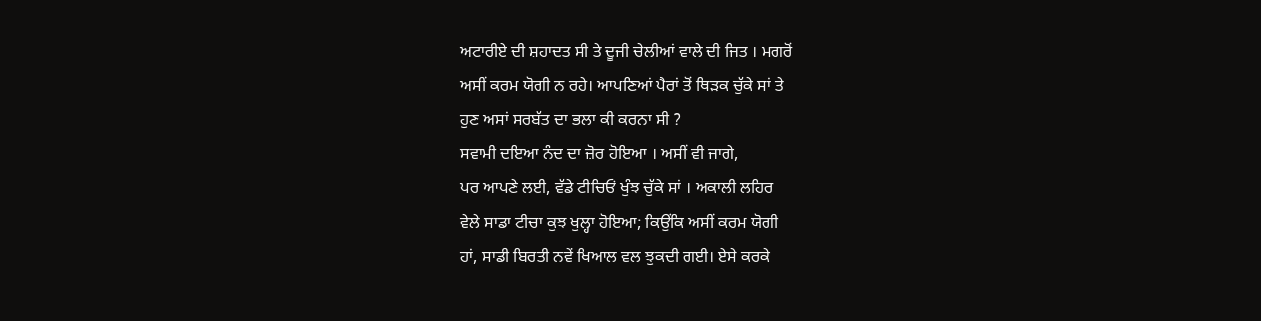ਅਟਾਰੀਏ ਦੀ ਸ਼ਹਾਦਤ ਸੀ ਤੇ ਦੂਜੀ ਚੇਲੀਆਂ ਵਾਲੇ ਦੀ ਜਿਤ । ਮਗਰੋਂ
ਅਸੀਂ ਕਰਮ ਯੋਗੀ ਨ ਰਹੇ। ਆਪਣਿਆਂ ਪੈਰਾਂ ਤੋਂ ਥਿੜਕ ਚੁੱਕੇ ਸਾਂ ਤੇ
ਹੁਣ ਅਸਾਂ ਸਰਬੱਤ ਦਾ ਭਲਾ ਕੀ ਕਰਨਾ ਸੀ ?
ਸਵਾਮੀ ਦਇਆ ਨੰਦ ਦਾ ਜ਼ੋਰ ਹੋਇਆ । ਅਸੀਂ ਵੀ ਜਾਗੇ,
ਪਰ ਆਪਣੇ ਲਈ, ਵੱਡੇ ਟੀਚਿਓਂ ਖੁੰਝ ਚੁੱਕੇ ਸਾਂ । ਅਕਾਲੀ ਲਹਿਰ
ਵੇਲੇ ਸਾਡਾ ਟੀਚਾ ਕੁਝ ਖੁਲ੍ਹਾ ਹੋਇਆ; ਕਿਉਂਕਿ ਅਸੀਂ ਕਰਮ ਯੋਗੀ
ਹਾਂ, ਸਾਡੀ ਬਿਰਤੀ ਨਵੇਂ ਖਿਆਲ ਵਲ ਝੁਕਦੀ ਗਈ। ਏਸੇ ਕਰਕੇ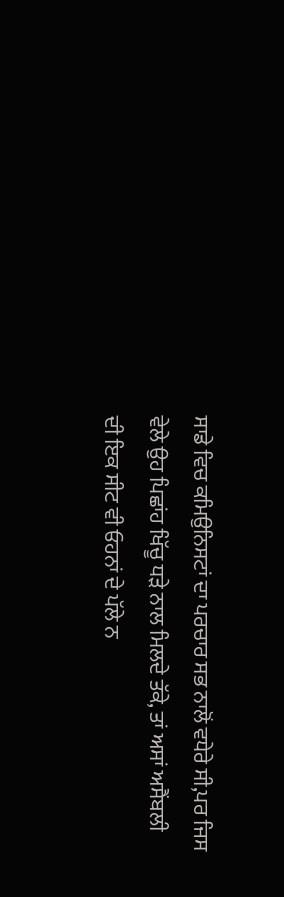ਸਾਡੇ ਵਿਚ ਕਮਿਉਨਿਸਟਾਂ ਦਾ ਪਰਚਾਰ ਸਭ ਨਾਲੋਂ ਵਧੇਰੇ ਸੀ,ਪਰ ਜਿਸ
ਵੇਲੇ ਉਹ ਪਿਛਾਂਹ ਖਿੱਚੂ ਧੜੇ ਨਾਲ ਮਿਲਦੇ ਤੱਕੇ, ਤਾਂ ਅਸਾਂ ਅਸੈਂਬਲੀ
ਦੀ ਇਕ ਸੀਟ ਵੀ ਓਹਨਾਂ ਦੇ ਪੱਲੇ ਨ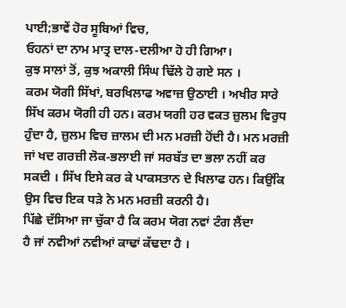ਪਾਈ;ਭਾਵੇਂ ਹੋਰ ਸੂਬਿਆਂ ਵਿਚ,
ਓਹਨਾਂ ਦਾ ਨਾਮ ਮਾਤ੍ਰ ਦਾਲ-ਦਲੀਆ ਹੋ ਹੀ ਗਿਆ।
ਕੁਝ ਸਾਲਾਂ ਤੋਂ, ਕੁਝ ਅਕਾਲੀ ਸਿੰਘ ਢਿੱਲੇ ਹੋ ਗਏ ਸਨ ।
ਕਰਮ ਯੋਗੀ ਸਿੱਖਾਂ, ਬਰਖਿਲਾਫ ਅਵਾਜ਼ ਉਠਾਈ । ਅਖੀਰ ਸਾਰੇ
ਸਿੱਖ ਕਰਮ ਯੋਗੀ ਹੀ ਹਨ। ਕਰਮ ਯਗੀ ਹਰ ਵਕਤ ਜ਼ੁਲਮ ਵਿਰੁਧ
ਹੁੰਦਾ ਹੈ, ਜ਼ੁਲਮ ਵਿਚ ਜ਼ਾਲਮ ਦੀ ਮਨ ਮਰਜ਼ੀ ਹੋਂਦੀ ਹੈ। ਮਨ ਮਰਜ਼ੀ
ਜਾਂ ਖਦ ਗਰਜ਼ੀ ਲੋਕ-ਭਲਾਈ ਜਾਂ ਸਰਬੱਤ ਦਾ ਭਲਾ ਨਹੀਂ ਕਰ
ਸਕਦੀ । ਸਿੱਖ ਇਸੇ ਕਰ ਕੇ ਪਾਕਸਤਾਨ ਦੇ ਖਿਲਾਫ ਹਨ। ਕਿਉਂਕਿ
ਉਸ ਵਿਚ ਇਕ ਧੜੇ ਨੇ ਮਨ ਮਰਜ਼ੀ ਕਰਨੀ ਹੈ।
ਪਿੱਛੇ ਦੱਸਿਆ ਜਾ ਚੁੱਕਾ ਹੈ ਕਿ ਕਰਮ ਯੋਗ ਨਵਾਂ ਟੰਗ ਲੈਂਦਾ
ਹੈ ਜਾਂ ਨਵੀਆਂ ਨਵੀਆਂ ਕਾਢਾਂ ਕੱਢਦਾ ਹੈ ।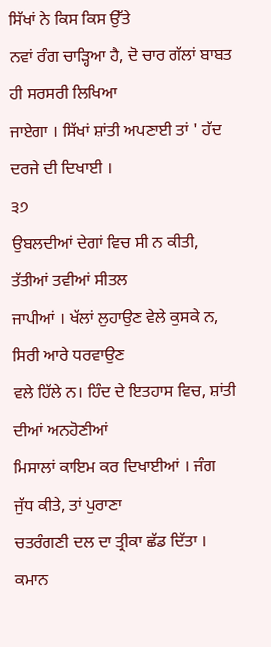ਸਿੱਖਾਂ ਨੇ ਕਿਸ ਕਿਸ ਉੱਤੇ
ਨਵਾਂ ਰੰਗ ਚਾੜ੍ਹਿਆ ਹੈ, ਦੋ ਚਾਰ ਗੱਲਾਂ ਬਾਬਤ ਹੀ ਸਰਸਰੀ ਲਿਖਿਆ
ਜਾਏਗਾ । ਸਿੱਖਾਂ ਸ਼ਾਂਤੀ ਅਪਣਾਈ ਤਾਂ ' ਹੱਦ ਦਰਜੇ ਦੀ ਦਿਖਾਈ ।
੩੭
ਉਬਲਦੀਆਂ ਦੇਗਾਂ ਵਿਚ ਸੀ ਨ ਕੀਤੀ, ਤੱਤੀਆਂ ਤਵੀਆਂ ਸੀਤਲ
ਜਾਪੀਆਂ । ਖੱਲਾਂ ਲੁਹਾਉਣ ਵੇਲੇ ਕੁਸਕੇ ਨ, ਸਿਰੀ ਆਰੇ ਧਰਵਾਉਣ
ਵਲੇ ਹਿੱਲੇ ਨ। ਹਿੰਦ ਦੇ ਇਤਹਾਸ ਵਿਚ, ਸ਼ਾਂਤੀ ਦੀਆਂ ਅਨਹੋਣੀਆਂ
ਮਿਸਾਲਾਂ ਕਾਇਮ ਕਰ ਦਿਖਾਈਆਂ । ਜੰਗ ਜੁੱਧ ਕੀਤੇ, ਤਾਂ ਪੁਰਾਣਾ
ਚਤਰੰਗਣੀ ਦਲ ਦਾ ਤ੍ਰੀਕਾ ਛੱਡ ਦਿੱਤਾ । ਕਮਾਨ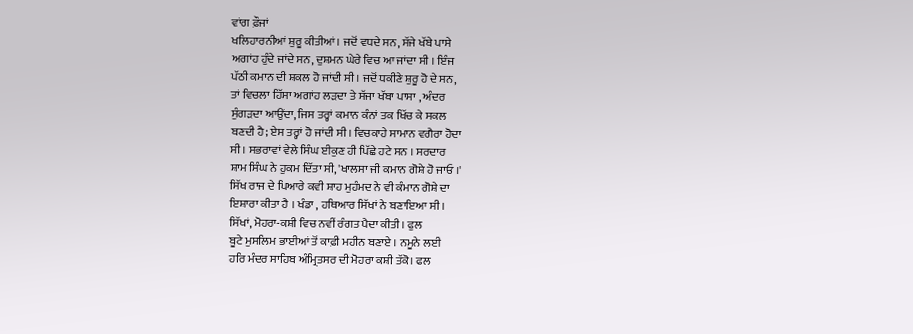ਵਾਂਗ ਫ਼ੌਜਾਂ
ਖਲਿਹਾਰਨੀਆਂ ਸ਼ੁਰੂ ਕੀਤੀਆਂ। ਜਦੋਂ ਵਧਦੇ ਸਨ, ਸੱਜੇ ਖੱਬੇ ਪਾਸੇ
ਅਗਾਂਹ ਹੁੰਦੇ ਜਾਂਦੇ ਸਨ, ਦੁਸ਼ਮਨ ਘੇਰੇ ਵਿਚ ਆ ਜਾਂਦਾ ਸੀ । ਇੰਜ
ਪੱਠੀ ਕਮਾਨ ਦੀ ਸ਼ਕਲ ਹੋ ਜਾਂਦੀ ਸੀ । ਜਦੋਂ ਧਕੀਣੇ ਸ਼ੁਰੂ ਹੋ ਦੇ ਸਨ,
ਤਾਂ ਵਿਚਲਾ ਹਿੱਸਾ ਅਗਾਂਹ ਲੜਦਾ ਤੇ ਸੱਜਾ ਖੱਬਾ ਪਾਸਾ , ਅੰਦਰ
ਸੁੰਗੜਦਾ ਆਉਂਦਾ, ਜਿਸ ਤਰ੍ਹਾਂ ਕਮਾਨ ਕੰਨਾਂ ਤਕ ਖਿੱਚ ਕੇ ਸਕਲ
ਬਣਦੀ ਹੈ; ਏਸ ਤਰ੍ਹਾਂ ਹੋ ਜਾਂਦੀ ਸੀ। ਵਿਚਕਾਹੇ ਸਾਮਾਨ ਵਗੈਰਾ ਹੋਦਾ
ਸੀ । ਸਭਰਾਵਾਂ ਵੇਲੇ ਸਿੰਘ ਈਕੁਣ ਹੀ ਪਿੱਛੇ ਹਟੇ ਸਨ । ਸਰਦਾਰ
ਸ਼ਾਮ ਸਿੰਘ ਨੇ ਹੁਕਮ ਦਿੱਤਾ ਸੀ, 'ਖਾਲਸਾ ਜੀ ਕਮਾਨ ਗੋਸ਼ੇ ਹੋ ਜਾਓ ।'
ਸਿੱਖ ਰਾਜ ਦੇ ਪਿਆਰੇ ਕਵੀ ਸ਼ਾਹ ਮੁਹੰਮਦ ਨੇ ਵੀ ਕੰਮਾਨ ਗੋਸ਼ੇ ਦਾ
ਇਸ਼ਾਰਾ ਕੀਤਾ ਹੈ । ਖੰਡਾ , ਹਥਿਆਰ ਸਿੱਖਾਂ ਨੇ ਬਣਾਇਆ ਸੀ।
ਸਿੱਖਾਂ, ਮੋਹਰਾ-ਕਸ਼ੀ ਵਿਚ ਨਵੀਂ ਰੰਗਤ ਪੈਦਾ ਕੀਤੀ। ਫੁਲ
ਬੂਟੇ ਮੁਸਲਿਮ ਭਾਈਆਂ ਤੋਂ ਕਾਫ਼ੀ ਮਹੀਨ ਬਣਾਏ । ਨਮੂਨੇ ਲਈ
ਹਰਿ ਮੰਦਰ ਸਾਹਿਬ ਅੰਮ੍ਰਿਤਸਰ ਦੀ ਮੋਹਰਾ ਕਸ਼ੀ ਤੱਕੋ। ਫਲ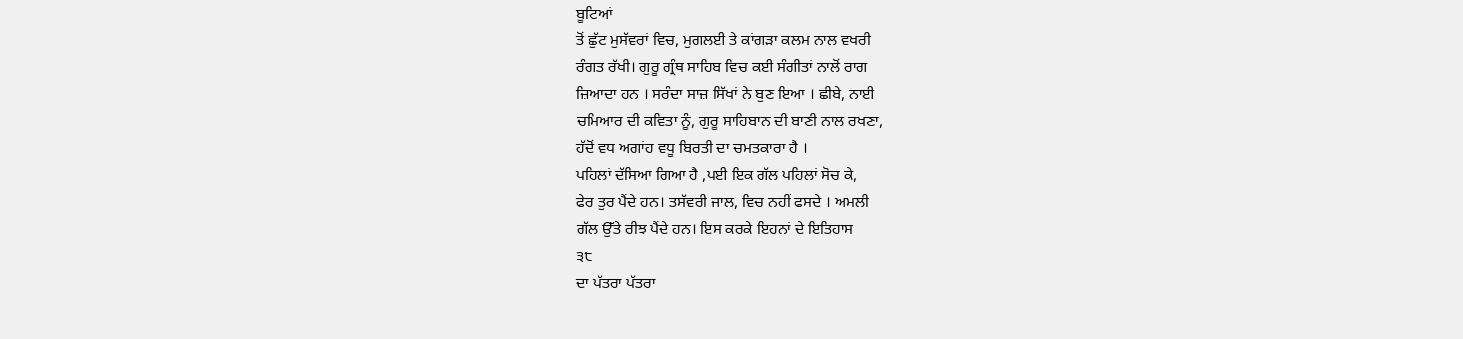ਬੂਟਿਆਂ
ਤੋਂ ਛੁੱਟ ਮੁਸੱਵਰਾਂ ਵਿਚ, ਮੁਗਲਈ ਤੇ ਕਾਂਗੜਾ ਕਲਮ ਨਾਲ ਵਖਰੀ
ਰੰਗਤ ਰੱਖੀ। ਗੁਰੂ ਗ੍ਰੰਥ ਸਾਹਿਬ ਵਿਚ ਕਈ ਸੰਗੀਤਾਂ ਨਾਲੋਂ ਰਾਗ
ਜ਼ਿਆਦਾ ਹਨ । ਸਰੰਦਾ ਸਾਜ਼ ਸਿੱਖਾਂ ਨੇ ਬੁਣ ਇਆ । ਛੀਬੇ, ਨਾਈ
ਚਮਿਆਰ ਦੀ ਕਵਿਤਾ ਨੂੰ, ਗੁਰੂ ਸਾਹਿਬਾਨ ਦੀ ਬਾਣੀ ਨਾਲ ਰਖਣਾ,
ਹੱਦੋਂ ਵਧ ਅਗਾਂਹ ਵਧੂ ਬਿਰਤੀ ਦਾ ਚਮਤਕਾਰਾ ਹੈ ।
ਪਹਿਲਾਂ ਦੱਸਿਆ ਗਿਆ ਹੈ ,ਪਈ ਇਕ ਗੱਲ ਪਹਿਲਾਂ ਸੋਚ ਕੇ,
ਫੇਰ ਤੁਰ ਪੈਂਦੇ ਹਨ। ਤਸੱਵਰੀ ਜਾਲ, ਵਿਚ ਨਹੀਂ ਫਸਦੇ । ਅਮਲੀ
ਗੱਲ ਉੱਤੇ ਰੀਝ ਪੈਂਦੇ ਹਨ। ਇਸ ਕਰਕੇ ਇਹਨਾਂ ਦੇ ਇਤਿਹਾਸ
੩੮
ਦਾ ਪੱਤਰਾ ਪੱਤਰਾ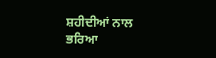ਸ਼ਹੀਦੀਆਂ ਨਾਲ ਭਰਿਆ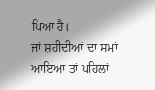ਪਿਆ ਹੈ।
ਜਾਂ ਸ਼ਹੀਦੀਆਂ ਦਾ ਸਮਾਂ ਆਇਆ ਤਾਂ ਪਹਿਲਾਂ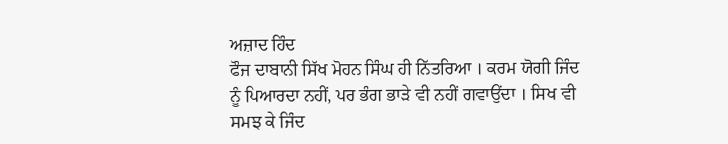ਅਜ਼ਾਦ ਹਿੰਦ
ਫੌਜ ਦਾਬਾਨੀ ਸਿੱਖ ਮੋਹਨ ਸਿੰਘ ਹੀ ਨਿੱਤਰਿਆ । ਕਰਮ ਯੋਗੀ ਜਿੰਦ
ਨੂੰ ਪਿਆਰਦਾ ਨਹੀਂ, ਪਰ ਭੰਗ ਭਾੜੇ ਵੀ ਨਹੀਂ ਗਵਾਉਂਦਾ । ਸਿਖ ਵੀ
ਸਮਝ ਕੇ ਜਿੰਦ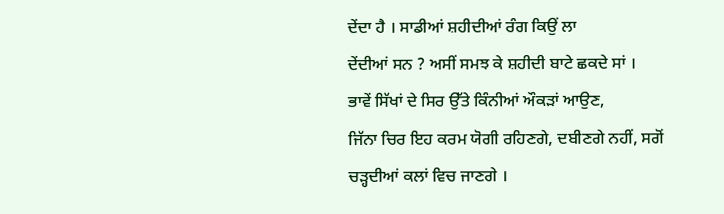ਦੇਂਦਾ ਹੈ । ਸਾਡੀਆਂ ਸ਼ਹੀਦੀਆਂ ਰੰਗ ਕਿਉਂ ਲਾ
ਦੇਂਦੀਆਂ ਸਨ ? ਅਸੀਂ ਸਮਝ ਕੇ ਸ਼ਹੀਦੀ ਬਾਟੇ ਛਕਦੇ ਸਾਂ ।
ਭਾਵੇਂ ਸਿੱਖਾਂ ਦੇ ਸਿਰ ਉੱਤੇ ਕਿੰਨੀਆਂ ਔਕੜਾਂ ਆਉਣ,
ਜਿੱਨਾ ਚਿਰ ਇਹ ਕਰਮ ਯੋਗੀ ਰਹਿਣਗੇ, ਦਬੀਣਗੇ ਨਹੀਂ, ਸਗੋਂ
ਚੜ੍ਹਦੀਆਂ ਕਲਾਂ ਵਿਚ ਜਾਣਗੇ ।